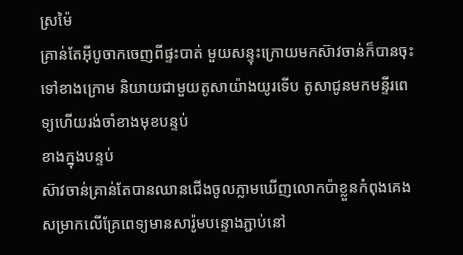ស្រម៉ៃ
គ្រាន់តែអ៊ីបូចាកចេញពីផ្ទះបាត់ មួយសន្ទុះក្រោយមកស៊ាវចាន់ក៏បានចុះទៅខាងក្រោម និយាយជាមួយតូសាយ៉ាងយូរទើប តូសាជូនមកមន្ទីរពេទ្យហើយរង់ចាំខាងមុខបន្ទប់
ខាងក្នុងបន្ទប់
ស៊ាវចាន់គ្រាន់តែបានឈានជើងចូលភ្លាមឃើញលោកប៉ាខ្លួនកំពុងគេងសម្រាកលើគ្រែពេទ្យមានសារ៉ូមបន្ទោងភ្ជាប់នៅ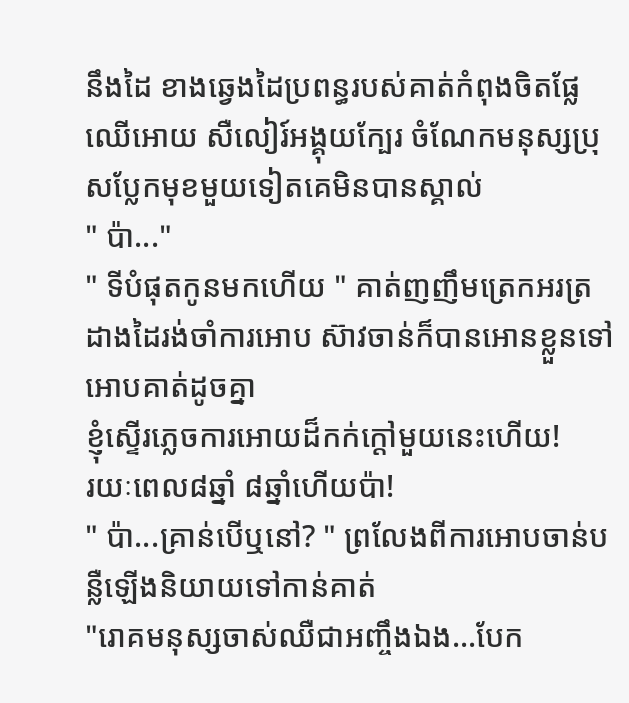នឹងដៃ ខាងឆ្វេងដៃប្រពន្ធរបស់គាត់កំពុងចិតផ្លែឈើអោយ សឺលៀរ៍អង្គុយក្បែរ ចំណែកមនុស្សប្រុសប្លែកមុខមួយទៀតគេមិនបានស្គាល់
" ប៉ា..."
" ទីបំផុតកូនមកហើយ " គាត់ញញឹមត្រេកអរត្រដាងដៃរង់ចាំការអោប ស៊ាវចាន់ក៏បានអោនខ្លួនទៅអោបគាត់ដូចគ្នា
ខ្ញុំស្ទើរភ្លេចការអោយដ៏កក់ក្តៅមួយនេះហើយ!
រយៈពេល៨ឆ្នាំ ៨ឆ្នាំហើយប៉ា!
" ប៉ា...គ្រាន់បើឬនៅ? " ព្រលែងពីការអោបចាន់បន្លឺឡើងនិយាយទៅកាន់គាត់
"រោគមនុស្សចាស់ឈឺជាអញ្ចឹងឯង...បែក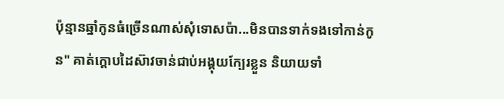ប៉ុន្មានឆ្នាំកូនធំច្រើនណាស់សុំទោសប៉ា...មិនបានទាក់ទងទៅកាន់កូន" គាត់ក្តោបដៃស៊ាវចាន់ជាប់អង្គុយក្បែរខ្លួន និយាយទាំ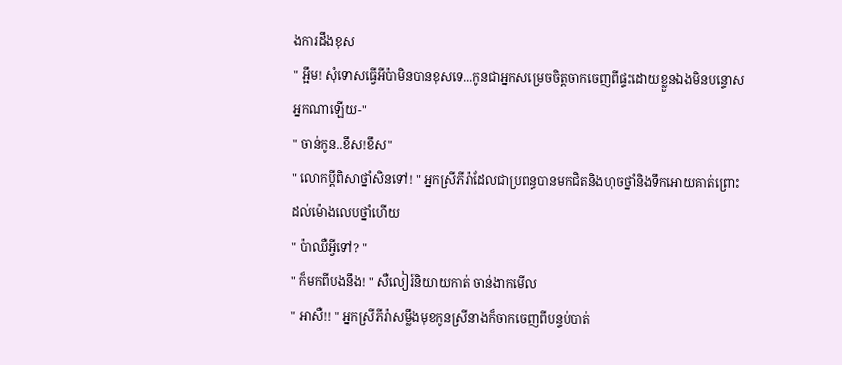ងការដឹងខុស
" អ្អឹម! សុំទោសធ្វើអីប៉ាមិនបានខុសទេ...កូនជាអ្នកសម្រេចចិត្តចាកចេញពីផ្ទះដោយខ្លួនឯងមិនបន្ទោសអ្នកណាឡើយ-"
" ចាន់កូន..ខឹស!ខឹស"
" លោកប្តីពិសាថ្នាំសិនទៅ! " អ្នកស្រីភីរ៉ាដែលជាប្រពន្ធបានមកជិតនិងហុចថ្នាំនិងទឹកអោយគាត់ព្រោះដល់ម៉ោងលេបថ្នាំហើយ
" ប៉ាឈឺអ្វីទៅ? "
" ក៏មកពីបងនឹង! " សឺលៀរ៍និយាយកាត់ ចាន់ងាកមើល
" អាសឺ!! " អ្នកស្រីភីរ៉ាសម្លឹងមុខកូនស្រីនាងក៏ចាកចេញពីបន្ទប់បាត់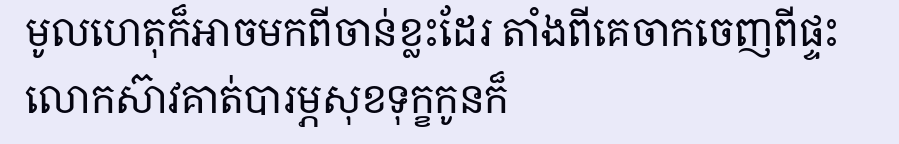មូលហេតុក៏អាចមកពីចាន់ខ្លះដែរ តាំងពីគេចាកចេញពីផ្ទះលោកស៊ាវគាត់បារម្ភសុខទុក្ខកូនក៏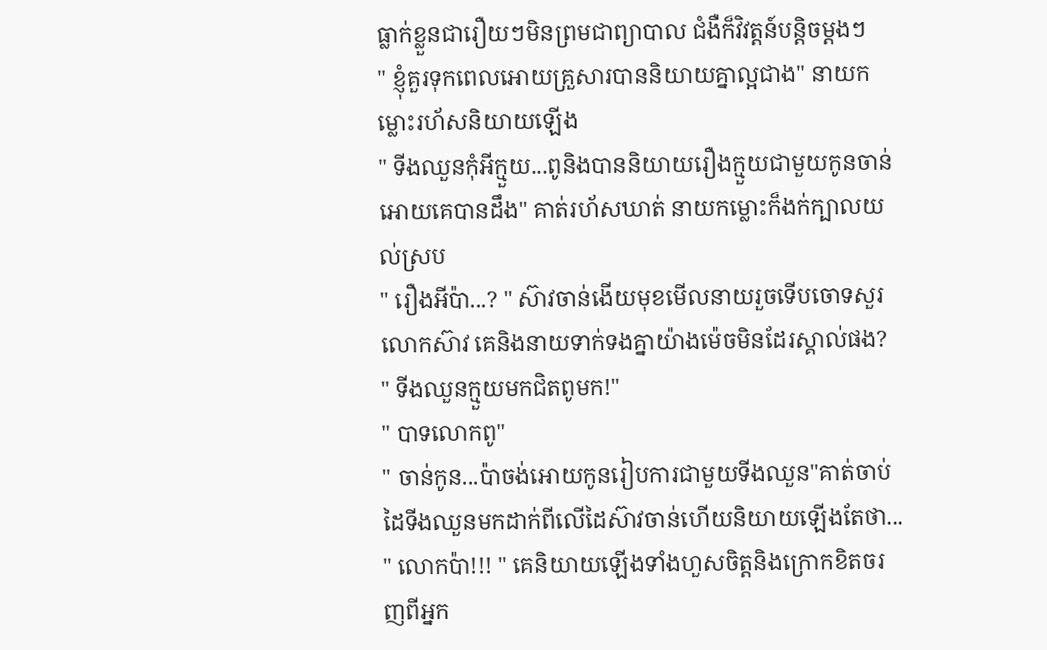ធ្លាក់ខ្លួនជារឿយៗមិនព្រមជាព្យាបាល ជំងឺក៏វិវត្តន៍បន្តិចម្តងៗ
" ខ្ញុំគួរទុកពេលអោយគ្រួសារបាននិយាយគ្នាល្អជាង" នាយកម្លោះរហ័សនិយាយឡើង
" ទីងឈួនកុំអីក្មួយ...ពូនិងបាននិយាយរឿងក្មួយជាមួយកូនចាន់អោយគេបានដឹង" គាត់រហ័សឃាត់ នាយកម្លោះក៏ងក់ក្បាលយល់ស្រប
" រឿងអីប៉ា...? " ស៊ាវចាន់ងើយមុខមើលនាយរួចទើបចោទសួរលោកស៊ាវ គេនិងនាយទាក់ទងគ្នាយ៉ាងម៉េចមិនដែរស្គាល់ផង?
" ទីងឈួនក្មួយមកជិតពូមក!"
" បាទលោកពូ"
" ចាន់កូន...ប៉ាចង់អោយកូនរៀបការជាមួយទីងឈួន"គាត់ចាប់ដៃទីងឈួនមកដាក់ពីលើដៃស៊ាវចាន់ហើយនិយាយឡើងតែថា...
" លោកប៉ា!!! " គេនិយាយឡើងទាំងហួសចិត្តនិងក្រោកខិតចរញពីអ្នក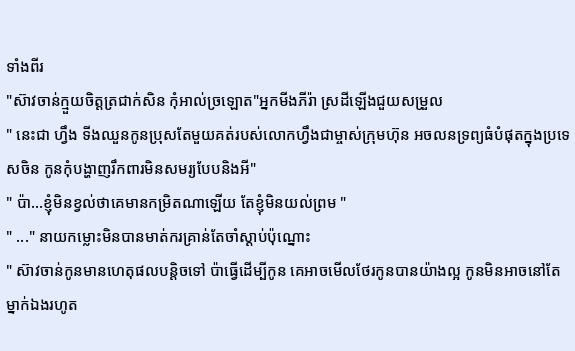ទាំងពីរ
"ស៊ាវចាន់ក្មួយចិត្តត្រជាក់សិន កុំអាល់ច្រឡោត"អ្នកមីងភីរ៉ា ស្រដីឡើងជួយសម្រួល
" នេះជា ហ្វឹង ទីងឈួនកូនប្រុសតែមួយគត់របស់លោកហ្វឹងជាម្ចាស់ក្រុមហ៊ុន អចលនទ្រព្យធំបំផុតក្នុងប្រទេសចិន កូនកុំបង្ហាញរឹកពារមិនសមរ្យបែបនិងអី"
" ប៉ា...ខ្ញុំមិនខ្វល់ថាគេមានកម្រិតណាឡើយ តែខ្ញុំមិនយល់ព្រម "
" ..." នាយកម្លោះមិនបានមាត់ករគ្រាន់តែចាំស្តាប់ប៉ុណ្នោះ
" ស៊ាវចាន់កូនមានហេតុផលបន្តិចទៅ ប៉ាធ្វើដើម្បីកូន គេអាចមើលថែរកូនបានយ៉ាងល្អ កូនមិនអាចនៅតែម្នាក់ឯងរហូត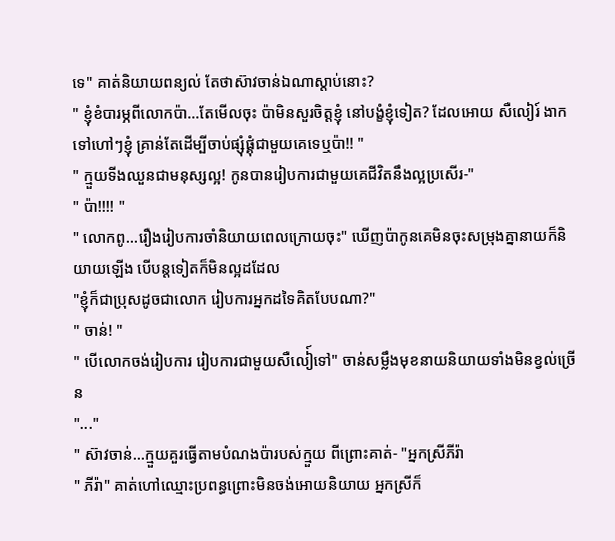ទេ" គាត់និយាយពន្យល់ តែថាស៊ាវចាន់ឯណាស្តាប់នោះ?
" ខ្ញុំខំបារម្ភពីលោកប៉ា...តែមើលចុះ ប៉ាមិនសួរចិត្តខ្ញុំ នៅបង្ខំខ្ញុំទៀត? ដែលអោយ សឺលៀរ៍ ងាកទៅហៅៗខ្ញុំ គ្រាន់តែដើម្បីចាប់ផ្សុំផ្គុំជាមួយគេទេឬប៉ា!! "
" ក្មួយទីងឈួនជាមនុស្សល្អ! កូនបានរៀបការជាមួយគេជីវិតនឹងល្អប្រសើរ-"
" ប៉ា!!!! "
" លោកពូ...រឿងរៀបការចាំនិយាយពេលក្រោយចុះ" ឃើញប៉ាកូនគេមិនចុះសម្រុងគ្នានាយក៏និយាយឡើង បើបន្តទៀតក៏មិនល្អដដែល
"ខ្ញុំក៏ជាប្រុសដូចជាលោក រៀបការអ្នកដទៃគិតបែបណា?"
" ចាន់! "
" បើលោកចង់រៀបការ រៀបការជាមួយសឺលៀ៍ទៅ" ចាន់សម្លឹងមុខនាយនិយាយទាំងមិនខ្វល់ច្រើន
"..."
" ស៊ាវចាន់...ក្មួយគួរធ្វើតាមបំណងប៉ារបស់ក្មួយ ពីព្រោះគាត់- "អ្នកស្រីភីរ៉ា
" ភីរ៉ា" គាត់ហៅឈ្មោះប្រពន្ធព្រោះមិនចង់អោយនិយាយ អ្នកស្រីក៏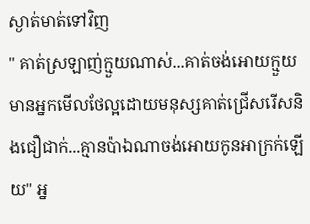ស្ងាត់មាត់ទៅវិញ
" គាត់ស្រឡាញ់ក្មួយណាស់...គាត់ចង់អោយក្មួយមានអ្នកមើលថែល្អដោយមនុស្សគាត់ជ្រើសរើសនិងជឿជាក់...គ្មានប៉ាឯណាចង់អោយកូនអាក្រក់ឡើយ" អ្ន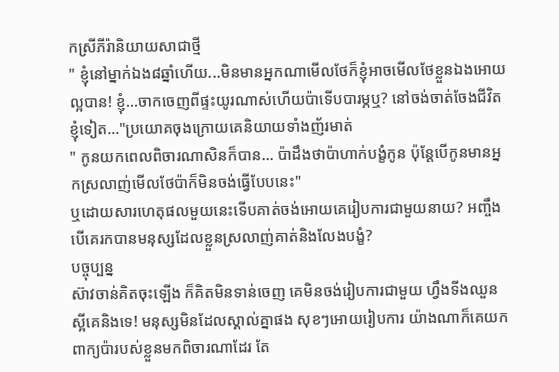កស្រីភីរ៉ានិយាយសាជាថ្មី
" ខ្ញុំនៅម្នាក់ឯង៨ឆ្នាំហើយ...មិនមានអ្នកណាមើលថែក៏ខ្ញុំអាចមើលថែខ្លួនឯងអោយល្អបាន! ខ្ញុំ...ចាកចេញពីផ្ទះយូរណាស់ហើយប៉ាទើបបារម្ភឬ? នៅចង់ចាត់ចែងជីវិតខ្ញុំទៀត..."ប្រយោគចុងក្រោយគេនិយាយទាំងញ័រមាត់
" កូនយកពេលពិចារណាសិនក៏បាន... ប៉ាដឹងថាប៉ាហាក់បង្ខំកូន ប៉ុន្តែបើកូនមានអ្នកស្រលាញ់មើលថែប៉ាក៏មិនចង់ធ្វើបែបនេះ"
ឬដោយសារហេតុផលមួយនេះទើបគាត់ចង់អោយគេរៀបការជាមួយនាយ? អញ្ចឹងបើគេរកបានមនុស្សដែលខ្លួនស្រលាញ់គាត់និងលែងបង្ខំ?
បច្ចុប្បន្ន
ស៊ាវចាន់គិតចុះឡើង ក៏គិតមិនទាន់ចេញ គេមិនចង់រៀបការជាមួយ ហ្វឹងទីងឈួនស្អីគេនិងទេ! មនុស្សមិនដែលស្គាល់គ្នាផង សុខៗអោយរៀបការ យ៉ាងណាក៏គេយកពាក្យប៉ារបស់ខ្លួនមកពិចារណាដែរ តែ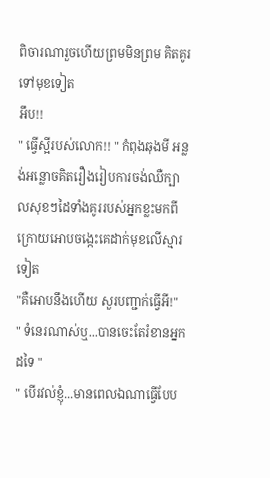ពិចារណារួចហើយព្រមមិនព្រម គិតគូរទៅមុខទៀត
អឹប!!
" ធ្វើស្អីរបស់លោក!! " កំពុងឆុងមី អន្លង់អន្លោចគិតរឿងរៀបការចង់ឈឺក្បាលសុខៗដៃទាំងគូររបស់អ្នកខ្លះមកពីក្រោយអោបចង្កេះគេដាក់មុខលើស្មារទៀត
"គឺអោបនឹងហើយ សួរបញ្ជាក់ធ្វើអី!"
" ទំនេរណាស់ឬ...បានចេះតែរំខានអ្នកដទៃ "
" បើរវល់ខ្ញុំ...មានពេលឯណាធ្វើបែប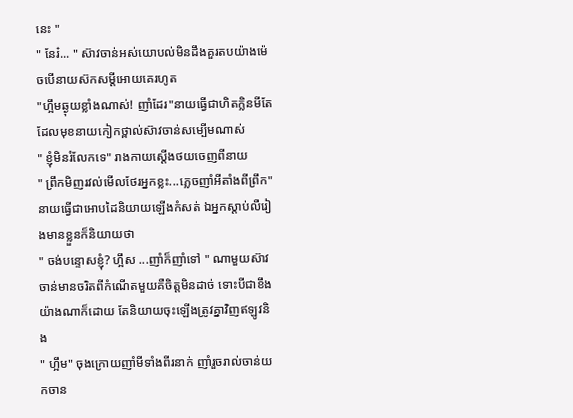នេះ "
" នែរ៎... " ស៊ាវចាន់អស់យោបល់មិនដឹងគួរតបយ៉ាងម៉េចបើនាយស៊កសម្តីអោយគេរហូត
"ហ្អឹមឆ្ងុយខ្លាំងណាស់! ញាំដែរ"នាយធ្វើជាហិតក្លិនមីតែដែលមុខនាយកៀកថ្ពាល់ស៊ាវចាន់សម្បើមណាស់
" ខ្ញុំមិនរំលែកទេ" រាងកាយស្តើងថយចេញពីនាយ
" ព្រឹកមិញរវល់មើលថែរអ្នកខ្លះ...ភ្លេចញាំអីតាំងពីព្រឹក"នាយធ្វើជាអោបដៃនិយាយឡើងកំសត់ ឯអ្នកស្តាប់លឺរៀងមានខ្លួនក៏និយាយថា
" ចង់បន្ទោសខ្ញុំ? ហ្អឹស ...ញាំក៏ញាំទៅ " ណាមួយស៊ាវចាន់មានចរិតពីកំណើតមួយគឺចិត្តមិនដាច់ ទោះបីជាខឹងយ៉ាងណាក៏ដោយ តែនិយាយចុះឡើងត្រូវគ្នាវិញឥឡូវនិង
" ហ្អឹម" ចុងក្រោយញាំមីទាំងពីរនាក់ ញាំរួចរាល់ចាន់យកចាន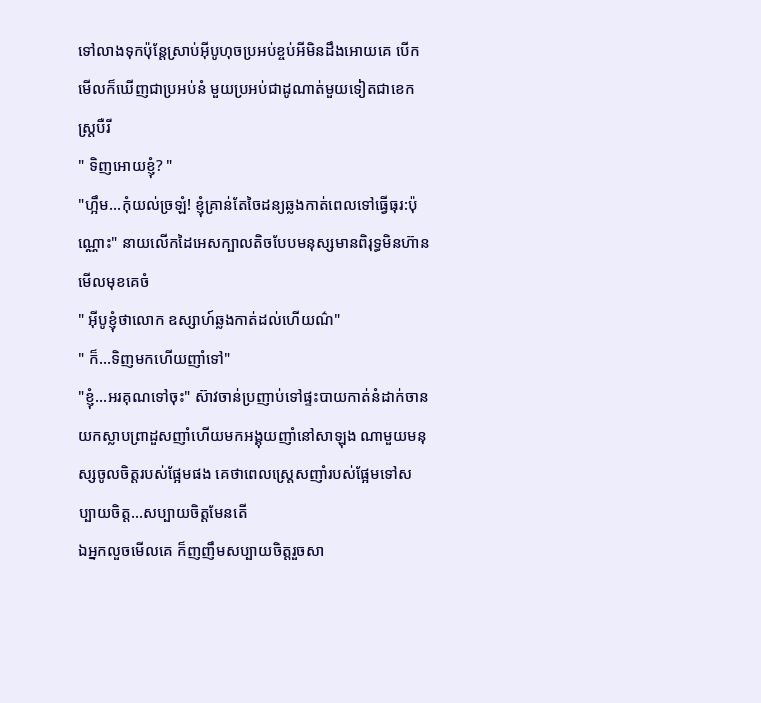ទៅលាងទុកប៉ុន្តែស្រាប់អុីបូហុចប្រអប់ខ្ចប់អីមិនដឹងអោយគេ បើកមើលក៏ឃើញជាប្រអប់នំ មួយប្រអប់ជាដូណាត់មួយទៀតជាខេកស្ត្របឺរី
" ទិញអោយខ្ញុំ? "
"ហ្អឹម...កុំយល់ច្រឡំ! ខ្ញុំគ្រាន់តែចៃដន្យឆ្លងកាត់ពេលទៅធ្វើធុរ:ប៉ុណ្ណោះ" នាយលើកដៃអេសក្បាលតិចបែបមនុស្សមានពិរុទ្ធមិនហ៊ានមើលមុខគេចំ
" អុីបូខ្ញុំថាលោក ឧស្សាហ៍ឆ្លងកាត់ដល់ហើយណ៌"
" ក៏...ទិញមកហើយញាំទៅ"
"ខ្ញុំ...អរគុណទៅចុះ" ស៊ាវចាន់ប្រញាប់ទៅផ្ទះបាយកាត់នំដាក់ចានយកស្លាបព្រាដួសញាំហើយមកអង្គុយញាំនៅសាឡុង ណាមួយមនុស្សចូលចិត្តរបស់ផ្អែមផង គេថាពេលស្ត្រេសញាំរបស់ផ្អែមទៅសប្បាយចិត្ត...សប្បាយចិត្តមែនតើ
ឯអ្នកលួចមើលគេ ក៏ញញឹមសប្បាយចិត្តរួចសា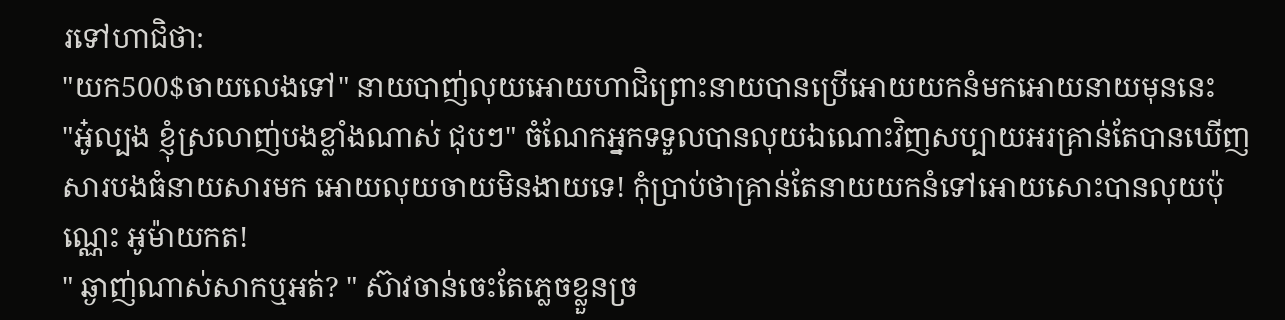រទៅហាជិថា:
"យក500$ចាយលេងទៅ" នាយបាញ់លុយអោយហាជិព្រោះនាយបានប្រើអោយយកនំមកអោយនាយមុននេះ
"អូ៎ល្បង ខ្ញុំស្រលាញ់បងខ្លាំងណាស់ ជុបៗ" ចំណែកអ្នកទទួលបានលុយឯណោះវិញសប្បាយអរគ្រាន់តែបានឃើញសារបងធំនាយសារមក អោយលុយចាយមិនងាយទេ! កុំប្រាប់ថាគ្រាន់តែនាយយកនំទៅអោយសោះបានលុយប៉ុណ្ណេះ អូម៉ាយកត!
" ឆ្ងាញ់ណាស់សាកឬអត់? " ស៊ាវចាន់ចេះតែភ្លេចខ្លួនច្រ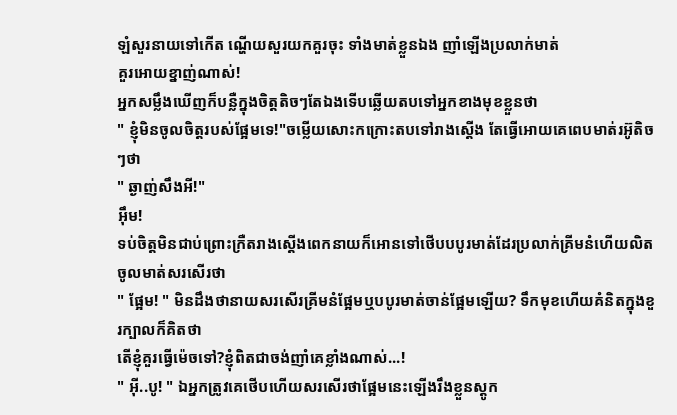ឡំសួរនាយទៅកើត ណ្ហើយសួរយកគួរចុះ ទាំងមាត់ខ្លួនឯង ញាំឡើងប្រលាក់មាត់
គួរអោយខ្នាញ់ណាស់!
អ្នកសម្លឹងឃើញក៏បន្លឺក្នុងចិត្តតិចៗតែឯងទើបឆ្លើយតបទៅអ្នកខាងមុខខ្លួនថា
" ខ្ញុំមិនចូលចិត្តរបស់ផ្អែមទេ!"ចម្លើយសោះកក្រោះតបទៅរាងស្តើង តែធ្វើអោយគេពេបមាត់រអ៊ូតិចៗថា
" ឆ្ងាញ់សឹងអី!"
អ៊ឹម!
ទប់ចិត្តមិនជាប់ព្រោះក្រឺតរាងស្តើងពេកនាយក៏អោនទៅថើបបបូរមាត់ដែរប្រលាក់គ្រីមនំហើយលិតចូលមាត់សរសើរថា
" ផ្អែម! " មិនដឹងថានាយសរសើរគ្រីមនំផ្អែមឬបបូរមាត់ចាន់ផ្អែមឡើយ? ទឹកមុខហើយគំនិតក្នុងខួរក្បាលក៏គិតថា
តើខ្ញុំគួរធ្វើម៉េចទៅ?ខ្ញុំពិតជាចង់ញាំគេខ្លាំងណាស់...!
" អុី..បូ! " ឯអ្នកត្រូវគេថើបហើយសរសើរថាផ្អែមនេះឡើងរឹងខ្លួនស្តូក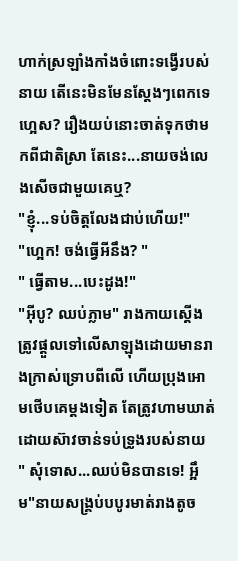ហាក់ស្រឡាំងកាំងចំពោះទង្វើរបស់នាយ តើនេះមិនមែនស្តែងៗពេកទេហ្អេស? រឿងយប់នោះចាត់ទុកថាមកពីជាតិស្រា តែនេះ...នាយចង់លេងសើចជាមួយគេឬ?
"ខ្ញុំ...ទប់ចិត្តលែងជាប់ហើយ!"
"ហ្អេក! ចង់ធ្វើអីនឹង? "
" ធ្វើតាម...បេះដូង!"
"អុីបូ? ឈប់ភ្លាម" រាងកាយស្តើងត្រូវផ្តួលទៅលើសាឡុងដោយមានរាងក្រាស់ទ្រោបពីលើ ហើយប្រុងអោមថើបគេម្តងទៀត តែត្រូវហាមឃាត់ដោយស៊ាវចាន់ទប់ទ្រូងរបស់នាយ
" សុំទោស...ឈប់មិនបានទេ! អ្អឹម"នាយសង្គ្រប់បបូរមាត់រាងតូច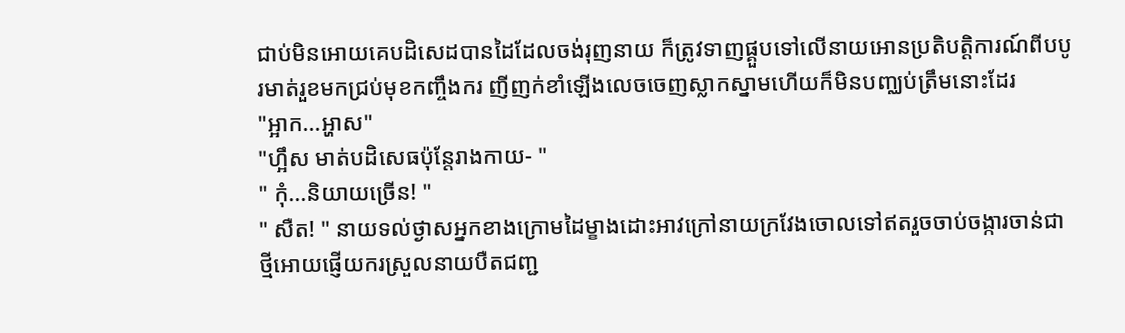ជាប់មិនអោយគេបដិសេដបានដៃដែលចង់រុញនាយ ក៏ត្រូវទាញផ្គួបទៅលើនាយអោនប្រតិបត្តិការណ៍ពីបបូរមាត់រួខមកជ្រប់មុខកញ្ចឹងករ ញីញក់ខាំឡើងលេចចេញស្លាកស្នាមហើយក៏មិនបញ្ឈប់ត្រឹមនោះដែរ
"អ្អាក...អ្ហាស"
"ហ្អឹស មាត់បដិសេធប៉ុន្តែរាងកាយ- "
" កុំ...និយាយច្រើន! "
" សឺត! " នាយទល់ថ្ងាសអ្នកខាងក្រោមដៃម្ខាងដោះអាវក្រៅនាយក្រវែងចោលទៅឥតរួចចាប់ចង្ការចាន់ជាថ្មីអោយផ្ញើយករស្រួលនាយបឺតជញ្ជ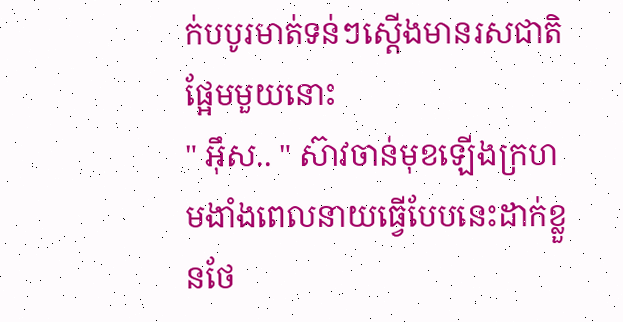ក់បបូរមាត់ទន់ៗស្តើងមានរសជាតិផ្អែមមួយនោះ
" អុឹស.. " ស៊ាវចាន់មុខឡើងក្រហមងាំងពេលនាយធ្វើបែបនេះដាក់ខ្លួនថែ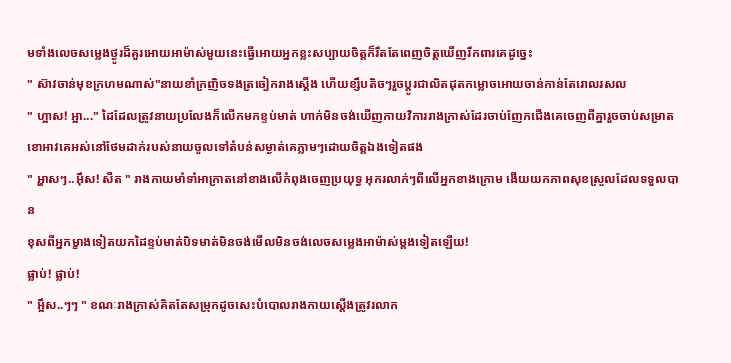មទាំងលេចសម្លេងថ្ងូរដ៏គួរអោយអាម៉ាស់មួយនេះធ្វើអោយអ្នកខ្លះសប្បាយចិត្តក៏រឹតតែពេញចិត្តឃើញរឹកពារគេដូច្នេះ
" ស៊ាវចាន់មុខក្រហមណាស់"នាយខាំក្រញិចទងត្រចៀករាងស្តើង ហើយខ្សឹបតិចៗរួចប្តូរជាលិតដុតកម្លោចអោយចាន់កាន់តែរោលរសល
" ហ្អាស! អ្អា..." ដៃដែលត្រូវនាយប្រលែងក៏លើកមកខ្ទប់មាត់ ហាក់មិនចង់ឃើញកាយវិការរាងក្រាស់ដែរចាប់ញែកជើងគេចេញពីគ្នារួចចាប់សម្រាតខោអាវគេអស់នៅថែមដាក់របស់នាយចូលទៅតំបន់សម្ងាត់គេភ្លាមៗដោយចិត្តឯងទៀតផង
" អ្ហាសៗ..អុឹស! សឺត " រាងកាយមាំទាំអាក្រាតនៅខាងលើកំពុងចេញប្រយុទ្ធ អុករលាក់ៗពីលើអ្នកខាងក្រោម ងើយយកភាពសុខស្រួលដែលទទួលបាន
ខុសពីអ្នកម្ខាងទៀតយកដៃខ្ទប់មាត់បិទមាត់មិនចង់មើលមិនចង់លេចសម្លេងអាម៉ាស់ម្តងទៀតឡើយ!
ផ្លាប់! ផ្លាប់!
" អ្អឹស..ៗៗ " ខណៈរាងក្រាស់គិតតែសម្រុកដូចសេះបំបោលរាងកាយស្តើងត្រូវរលាក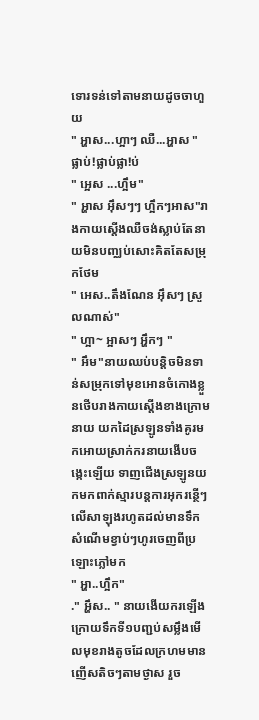ទោរទន់ទៅតាមនាយដូចចាហួយ
" អ្ហាស...ហ្អាៗ ឈឺ...អ្ហាស "
ផ្លាប់!ផ្លាប់ផ្លា!ប់
" អ្អេស ...ហ្អឹម"
" អ្ហាស អុឹសៗៗ ហ្អឹកៗអាស"រាងកាយស្តើងឈឺចង់ស្លាប់តែនាយមិនបញ្ឈប់សោះគិតតែសម្រុកថែម
" អេស..តឹងណែន អុឹសៗ ស្រួលណាស់"
" ហ្អា~ អ្អាសៗ អ្ហឹកៗ "
" អឹម"នាយឈប់បន្តិចមិនទាន់សម្រុកទៅមុខអោនចំកោងខ្លួនថើបរាងកាយស្តើងខាងក្រោមនាយ យកដៃស្រឡូនទាំងគូរមកអោយស្រាក់ករនាយងើបចង្កេះឡើយ ទាញជើងស្រឡូនយកមកពាក់ស្មារបន្តការអុករន្ថើៗលើសាឡុងរហូតដល់មានទឹកសំណើមខ្វាប់ៗហូរចេញពីប្រឡោះភ្លៅមក
" អ្ហា..ហ្អឹក"
." អ្ហឹស.. " នាយងើយករឡើង ក្រោយទឹកទី១បញ្ជប់សម្លឹងមើលមុខរាងតូចដែលក្រហមមានញើសតិចៗតាមថ្ងាស រួច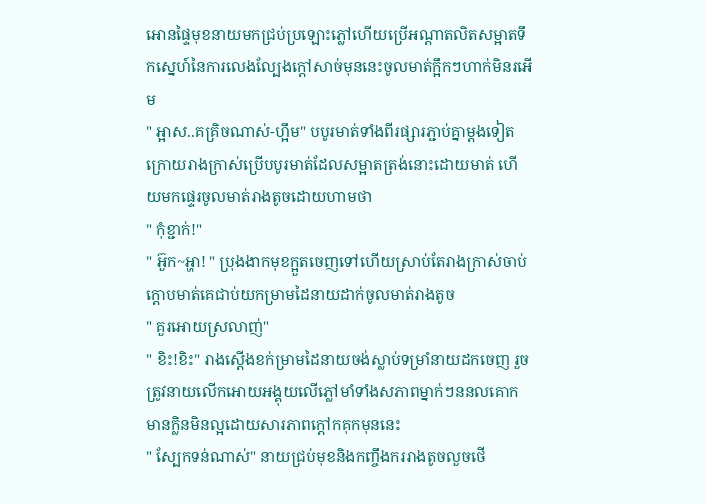អោនផ្ទៃមុខនាយមកជ្រប់ប្រឡោះភ្លៅហើយប្រើអណ្តាតលិតសម្អាតទឹកស្នេហ៍នៃការលេងល្បែងក្តៅសាច់មុននេះចូលមាត់ក្អឹកៗហាក់មិនរអើម
" អ្អាស..គគ្រិចណាស់-ហ្អឹម" បបូរមាត់ទាំងពីរផ្សារភ្ជាប់គ្នាម្តងទៀតក្រោយរាងក្រាស់ប្រើបបូរមាត់ដែលសម្អាតត្រង់នោះដោយមាត់ ហើយមកផ្ទេរចូលមាត់រាងតូចដោយហាមថា
" កុំខ្ជាក់!"
" អ៊ួក~អ្ហា! " ប្រុងងាកមុខក្អួតចេញទៅហើយស្រាប់តែរាងក្រាស់ចាប់ក្តោបមាត់គេជាប់យកម្រាមដៃនាយដាក់ចូលមាត់រាងតូច
" គួរអោយស្រលាញ់"
" ខិះ!ខិះ" រាងស្តើងខក់ម្រាមដៃនាយចង់ស្លាប់ទម្រាំនាយដកចេញ រួចត្រូវនាយលើកអោយអង្គុយលើភ្លៅមាំទាំងសភាពម្នាក់ៗននលគោក មានក្លិនមិនល្អដោយសារភាពក្តៅកគុកមុននេះ
" ស្បែកទន់ណាស់" នាយជ្រប់មុខនិងកញ្ចឹងកររាងតូចលួចថើ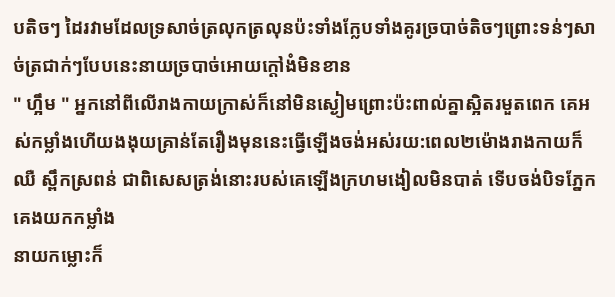បតិចៗ ដៃរវាមដែលទ្រសាច់ត្រលុកត្រលុនប៉ះទាំងក្លែបទាំងគូរច្របាច់តិចៗព្រោះទន់ៗសាច់ត្រជាក់ៗបែបនេះនាយច្របាច់អោយក្តៅងំមិនខាន
" ហ្អឹម " អ្នកនៅពីលើរាងកាយក្រាស់ក៏នៅមិនស្ងៀមព្រោះប៉ះពាល់គ្នាស្អិតរមួតពេក គេអស់កម្លាំងហើយងងុយគ្រាន់តែរឿងមុននេះធ្វើឡើងចង់អស់រយ:ពេល២ម៉ោងរាងកាយក៏ឈឺ ស្ពឹកស្រពន់ ជាពិសេសត្រង់នោះរបស់គេឡើងក្រហមងៀលមិនបាត់ ទើបចង់បិទភ្នែកគេងយកកម្លាំង
នាយកម្លោះក៏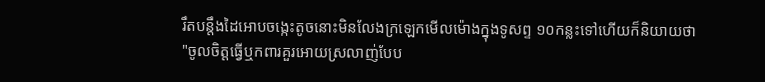រឹតបន្តឹងដៃអោបចង្កេះតូចនោះមិនលែងក្រឡេកមើលម៉ោងក្នុងទូសព្ទ ១០កន្លះទៅហើយក៏និយាយថា
"ចូលចិត្តធ្វើឬកពារគួរអោយស្រលាញ់បែប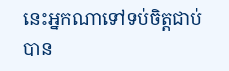នេះអ្នកណាទៅទប់ចិត្តជាប់បាន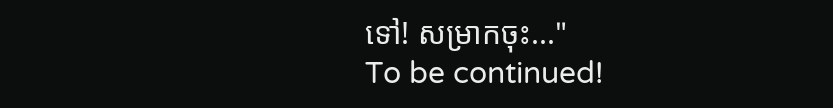ទៅ! សម្រាកចុះ..."
To be continued!